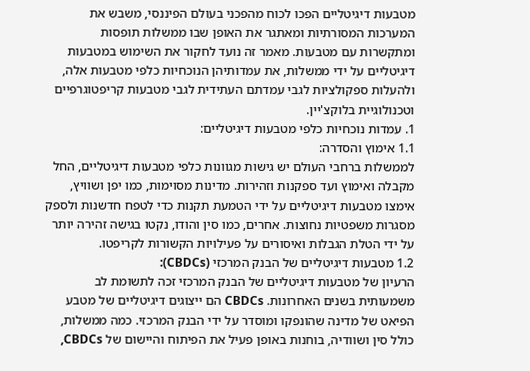מטבעות דיגיטליים הפכו לכוח מהפכני בעולם הפיננסי, משבש את המערכות המסורתיות ומאתגר את האופן שבו ממשלות תופסות ומתקשרות עם מטבעות. מאמר זה נועד לחקור את השימוש במטבעות דיגיטליים על ידי ממשלות, את עמדותיהן הנוכחיות כלפי מטבעות אלה, ולהעלות ספקולציות לגבי עמדתם העתידית לגבי מטבעות קריפטוגרפיים וטכנולוגיית בלוקצ'יין.
1. עמדות נוכחיות כלפי מטבעות דיגיטליים:
1.1 אימוץ והסדרה:
לממשלות ברחבי העולם יש גישות מגוונות כלפי מטבעות דיגיטליים, החל מקבלה ואימוץ ועד ספקנות וזהירות. מדינות מסוימות, כמו יפן ושוויץ, אימצו מטבעות דיגיטליים על ידי הטמעת תקנות כדי לטפח חדשנות ולספק מסגרות משפטיות נחוצות. אחרים, כמו סין והודו, נקטו בגישה זהירה יותר על ידי הטלת הגבלות ואיסורים על פעילויות הקשורות לקריפטו.
1.2 מטבעות דיגיטליים של הבנק המרכזי (CBDCs):
הרעיון של מטבעות דיגיטליים של הבנק המרכזי זכה לתשומת לב משמעותית בשנים האחרונות. CBDCs הם ייצוגים דיגיטליים של מטבע הפיאט של מדינה שהונפקו ומוסדר על ידי הבנק המרכזי. כמה ממשלות, כולל סין ושוודיה, בוחנות באופן פעיל את הפיתוח והיישום של CBDCs,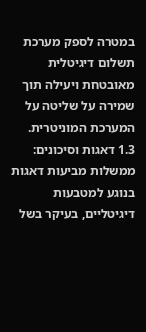במטרה לספק מערכת תשלום דיגיטלית מאובטחת ויעילה תוך שמירה על שליטה על המערכת המוניטרית.
1.3 דאגות וסיכונים:
ממשלות מביעות דאגות בנוגע למטבעות דיגיטליים, בעיקר בשל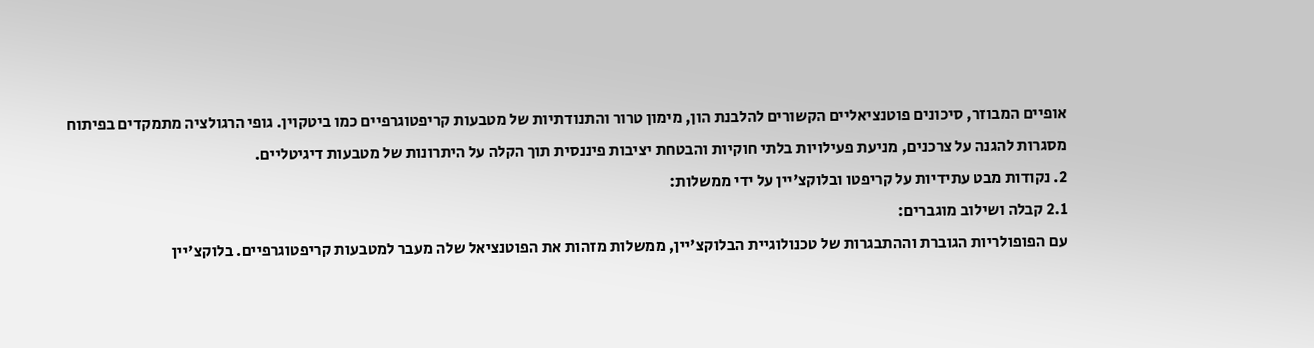אופיים המבוזר, סיכונים פוטנציאליים הקשורים להלבנת הון, מימון טרור והתנודתיות של מטבעות קריפטוגרפיים כמו ביטקוין. גופי הרגולציה מתמקדים בפיתוח מסגרות להגנה על צרכנים, מניעת פעילויות בלתי חוקיות והבטחת יציבות פיננסית תוך הקלה על היתרונות של מטבעות דיגיטליים.
2. נקודות מבט עתידיות על קריפטו ובלוקצ'יין על ידי ממשלות:
2.1 קבלה ושילוב מוגברים:
עם הפופולריות הגוברת וההתבגרות של טכנולוגיית הבלוקצ'יין, ממשלות מזהות את הפוטנציאל שלה מעבר למטבעות קריפטוגרפיים. בלוקצ'יין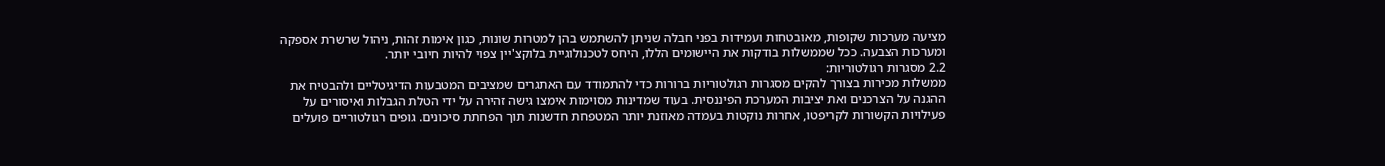מציעה מערכות שקופות, מאובטחות ועמידות בפני חבלה שניתן להשתמש בהן למטרות שונות, כגון אימות זהות, ניהול שרשרת אספקה ומערכות הצבעה. ככל שממשלות בודקות את היישומים הללו, היחס לטכנולוגיית בלוקצ'יין צפוי להיות חיובי יותר.
2.2 מסגרות רגולטוריות:
ממשלות מכירות בצורך להקים מסגרות רגולטוריות ברורות כדי להתמודד עם האתגרים שמציבים המטבעות הדיגיטליים ולהבטיח את ההגנה על הצרכנים ואת יציבות המערכת הפיננסית. בעוד שמדינות מסוימות אימצו גישה זהירה על ידי הטלת הגבלות ואיסורים על פעילויות הקשורות לקריפטו, אחרות נוקטות בעמדה מאוזנת יותר המטפחת חדשנות תוך הפחתת סיכונים. גופים רגולטוריים פועלים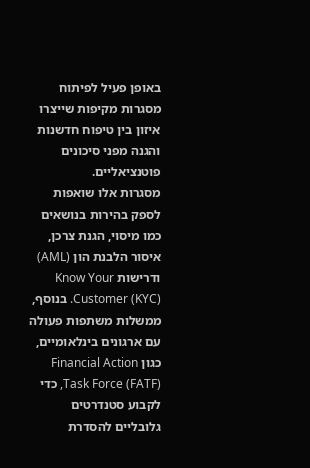באופן פעיל לפיתוח מסגרות מקיפות שייצרו איזון בין טיפוח חדשנות והגנה מפני סיכונים פוטנציאליים.
מסגרות אלו שואפות לספק בהירות בנושאים כמו מיסוי, הגנת צרכן, איסור הלבנת הון (AML) ודרישות Know Your Customer (KYC). בנוסף, ממשלות משתפות פעולה עם ארגונים בינלאומיים, כגון Financial Action Task Force (FATF), כדי לקבוע סטנדרטים גלובליים להסדרת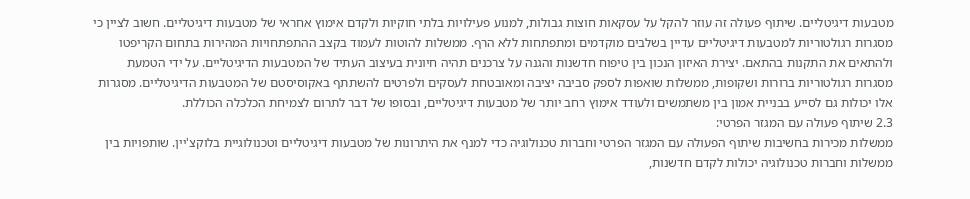מטבעות דיגיטליים. שיתוף פעולה זה עוזר להקל על עסקאות חוצות גבולות, למנוע פעילויות בלתי חוקיות ולקדם אימוץ אחראי של מטבעות דיגיטליים. חשוב לציין כי מסגרות רגולטוריות למטבעות דיגיטליים עדיין בשלבים מוקדמים ומתפתחות ללא הרף. ממשלות להוטות לעמוד בקצב ההתפתחויות המהירות בתחום הקריפטו ולהתאים את התקנות בהתאם. יצירת האיזון הנכון בין טיפוח חדשנות והגנה על צרכנים תהיה חיונית בעיצוב העתיד של המטבעות הדיגיטליים. על ידי הטמעת מסגרות רגולטוריות ברורות ושקופות, ממשלות שואפות לספק סביבה יציבה ומאובטחת לעסקים ולפרטים להשתתף באקוסיסטם של המטבעות הדיגיטליים. מסגרות אלו יכולות גם לסייע בבניית אמון בין משתמשים ולעודד אימוץ רחב יותר של מטבעות דיגיטליים, ובסופו של דבר לתרום לצמיחת הכלכלה הכוללת.
2.3 שיתוף פעולה עם המגזר הפרטי:
ממשלות מכירות בחשיבות שיתוף הפעולה עם המגזר הפרטי וחברות טכנולוגיה כדי למנף את היתרונות של מטבעות דיגיטליים וטכנולוגיית בלוקצ'יין. שותפויות בין ממשלות וחברות טכנולוגיה יכולות לקדם חדשנות,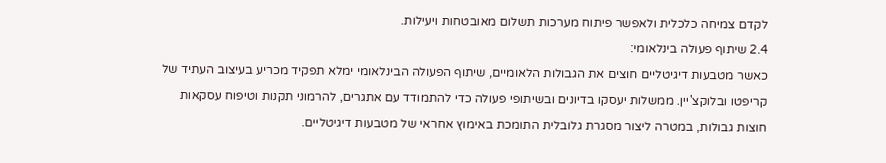לקדם צמיחה כלכלית ולאפשר פיתוח מערכות תשלום מאובטחות ויעילות.
2.4 שיתוף פעולה בינלאומי:
כאשר מטבעות דיגיטליים חוצים את הגבולות הלאומיים, שיתוף הפעולה הבינלאומי ימלא תפקיד מכריע בעיצוב העתיד של קריפטו ובלוקצ'יין. ממשלות יעסקו בדיונים ובשיתופי פעולה כדי להתמודד עם אתגרים, להרמוני תקנות וטיפוח עסקאות חוצות גבולות, במטרה ליצור מסגרת גלובלית התומכת באימוץ אחראי של מטבעות דיגיטליים.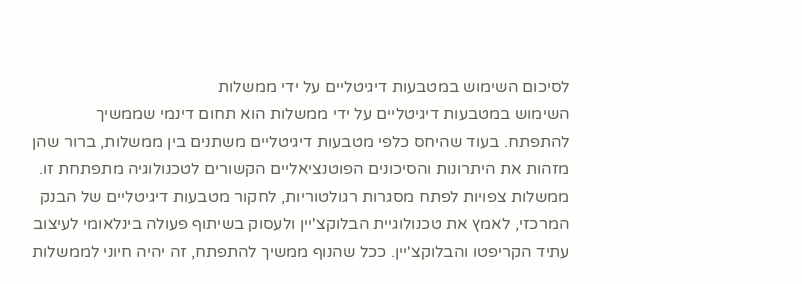לסיכום השימוש במטבעות דיגיטליים על ידי ממשלות
השימוש במטבעות דיגיטליים על ידי ממשלות הוא תחום דינמי שממשיך להתפתח. בעוד שהיחס כלפי מטבעות דיגיטליים משתנים בין ממשלות, ברור שהן מזהות את היתרונות והסיכונים הפוטנציאליים הקשורים לטכנולוגיה מתפתחת זו. ממשלות צפויות לפתח מסגרות רגולטוריות, לחקור מטבעות דיגיטליים של הבנק המרכזי, לאמץ את טכנולוגיית הבלוקצ'יין ולעסוק בשיתוף פעולה בינלאומי לעיצוב עתיד הקריפטו והבלוקצ'יין. ככל שהנוף ממשיך להתפתח, זה יהיה חיוני לממשלות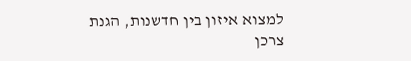למצוא איזון בין חדשנות, הגנת צרכן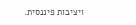ויציבות פיננסית.